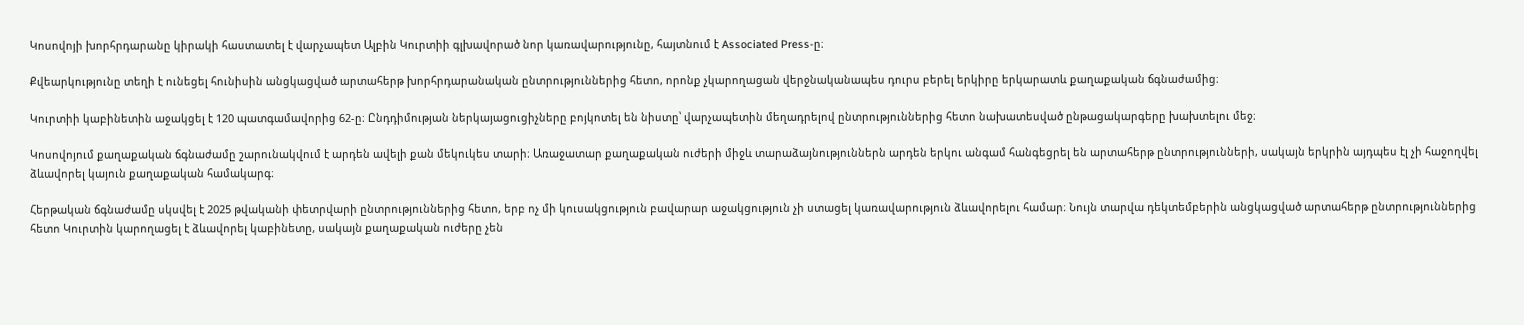Կոսովոյի խորհրդարանը կիրակի հաստատել է վարչապետ Ալբին Կուրտիի գլխավորած նոր կառավարությունը, հայտնում է Associated Press-ը։

Քվեարկությունը տեղի է ունեցել հունիսին անցկացված արտահերթ խորհրդարանական ընտրություններից հետո, որոնք չկարողացան վերջնականապես դուրս բերել երկիրը երկարատև քաղաքական ճգնաժամից։

Կուրտիի կաբինետին աջակցել է 120 պատգամավորից 62-ը։ Ընդդիմության ներկայացուցիչները բոյկոտել են նիստը՝ վարչապետին մեղադրելով ընտրություններից հետո նախատեսված ընթացակարգերը խախտելու մեջ։

Կոսովոյում քաղաքական ճգնաժամը շարունակվում է արդեն ավելի քան մեկուկես տարի։ Առաջատար քաղաքական ուժերի միջև տարաձայնություններն արդեն երկու անգամ հանգեցրել են արտահերթ ընտրությունների, սակայն երկրին այդպես էլ չի հաջողվել ձևավորել կայուն քաղաքական համակարգ։

Հերթական ճգնաժամը սկսվել է 2025 թվականի փետրվարի ընտրություններից հետո, երբ ոչ մի կուսակցություն բավարար աջակցություն չի ստացել կառավարություն ձևավորելու համար։ Նույն տարվա դեկտեմբերին անցկացված արտահերթ ընտրություններից հետո Կուրտին կարողացել է ձևավորել կաբինետը, սակայն քաղաքական ուժերը չեն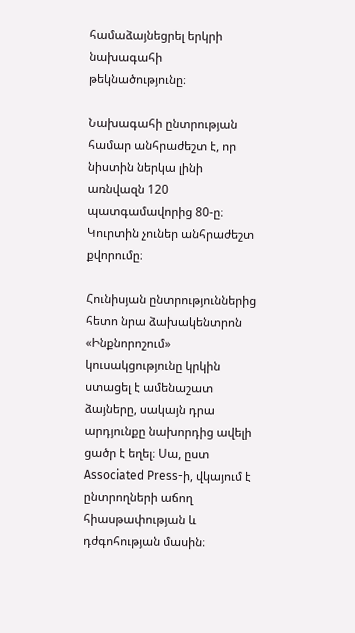համաձայնեցրել երկրի նախագահի թեկնածությունը։

Նախագահի ընտրության համար անհրաժեշտ է, որ նիստին ներկա լինի առնվազն 120 պատգամավորից 80-ը։ Կուրտին չուներ անհրաժեշտ քվորումը։

Հունիսյան ընտրություններից հետո նրա ձախակենտրոն «Ինքնորոշում» կուսակցությունը կրկին ստացել է ամենաշատ ձայները, սակայն դրա արդյունքը նախորդից ավելի ցածր է եղել։ Սա, ըստ Associated Press-ի, վկայում է ընտրողների աճող հիասթափության և դժգոհության մասին։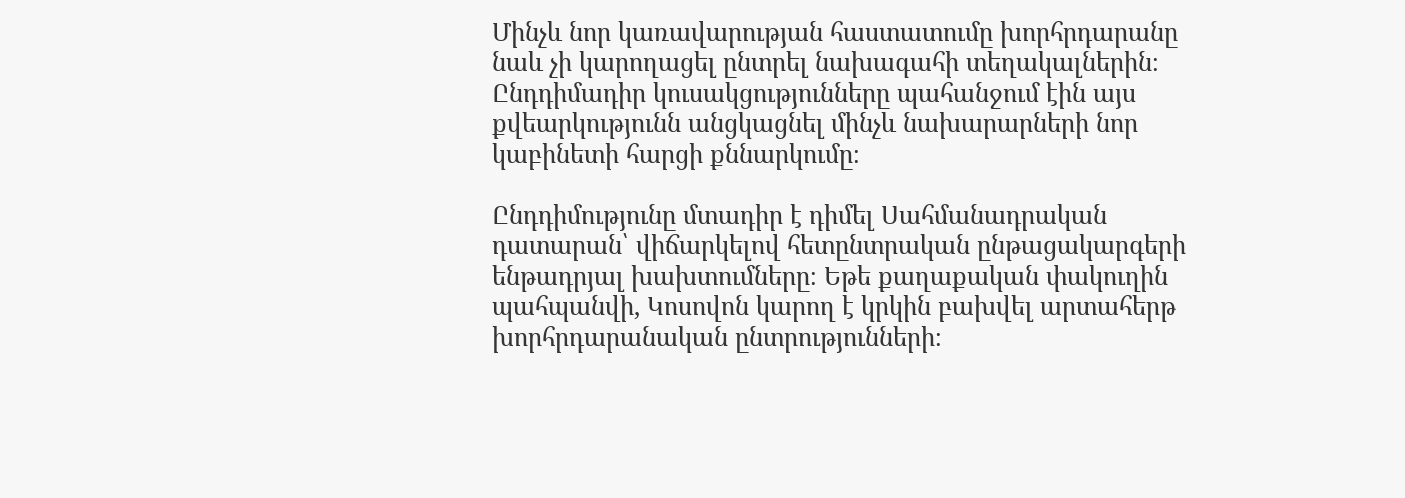Մինչև նոր կառավարության հաստատումը խորհրդարանը նաև չի կարողացել ընտրել նախագահի տեղակալներին։ Ընդդիմադիր կուսակցությունները պահանջում էին այս քվեարկությունն անցկացնել մինչև նախարարների նոր կաբինետի հարցի քննարկումը։

Ընդդիմությունը մտադիր է դիմել Սահմանադրական դատարան՝ վիճարկելով հետընտրական ընթացակարգերի ենթադրյալ խախտումները։ Եթե քաղաքական փակուղին պահպանվի, Կոսովոն կարող է կրկին բախվել արտահերթ խորհրդարանական ընտրությունների։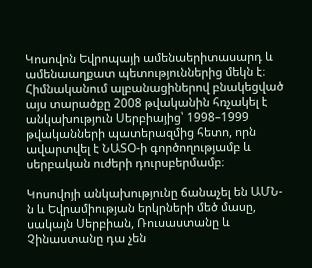Կոսովոն Եվրոպայի ամենաերիտասարդ և ամենաաղքատ պետություններից մեկն է։ Հիմնականում ալբանացիներով բնակեցված այս տարածքը 2008 թվականին հռչակել է անկախություն Սերբիայից՝ 1998–1999 թվականների պատերազմից հետո, որն ավարտվել է ՆԱՏՕ-ի գործողությամբ և սերբական ուժերի դուրսբերմամբ։

Կոսովոյի անկախությունը ճանաչել են ԱՄՆ-ն և Եվրամիության երկրների մեծ մասը, սակայն Սերբիան, Ռուսաստանը և Չինաստանը դա չեն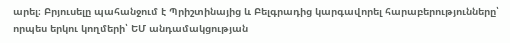արել։ Բրյուսելը պահանջում է Պրիշտինայից և Բելգրադից կարգավորել հարաբերությունները՝ որպես երկու կողմերի՝ ԵՄ անդամակցության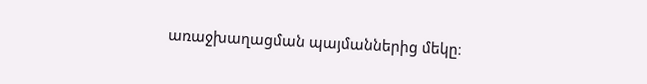առաջխաղացման պայմաններից մեկը։